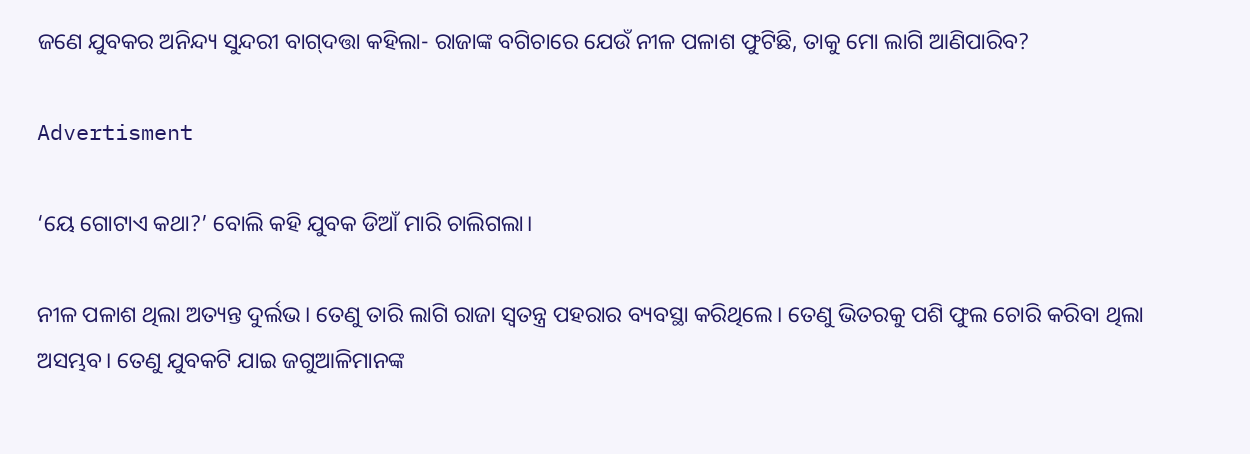ଜଣେ ଯୁବକର ଅନିନ୍ଦ୍ୟ ସୁନ୍ଦରୀ ବାଗ୍‌ଦତ୍ତା କହିଲା- ରାଜାଙ୍କ ବଗିଚାରେ ଯେଉଁ ନୀଳ ପଳାଶ ଫୁଟିଛି, ତାକୁ ମୋ ଲାଗି ଆଣିପାରିବ?

Advertisment

‘ୟେ ଗୋଟାଏ କଥା?’ ବୋଲି କହି ଯୁବକ ଡିଆଁ ମାରି ଚାଲିଗଲା।

ନୀଳ ପଳାଶ ଥିଲା ଅତ୍ୟନ୍ତ ଦୁର୍ଲଭ। ତେଣୁ ତାରି ଲାଗି ରାଜା ସ୍ବତନ୍ତ୍ର ପହରାର ବ୍ୟବସ୍ଥା କରିଥିଲେ। ତେଣୁ ଭିତରକୁ ପଶି ଫୁଲ ଚୋରି କରିବା ଥିଲା ଅସମ୍ଭବ। ତେଣୁ ଯୁବକଟି ଯାଇ ଜଗୁଆଳିମାନଙ୍କ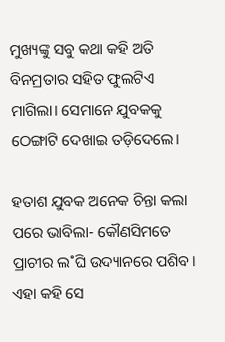ମୁଖ୍ୟଙ୍କୁ ସବୁ କଥା କହି ଅତି ବିନମ୍ରତାର ସହିତ ଫୁଲଟିଏ ମାଗିଲା। ସେମାନେ ଯୁବକକୁ ଠେଙ୍ଗାଟି ଦେଖାଇ ତଡ଼ିଦେଲେ।

ହତାଶ ଯୁବକ ଅନେକ ଚିନ୍ତା କଲା ପରେ ଭାବିଲା- କୌଣସିମତେ ପ୍ରାଚୀର ଲ˚ଘି ଉଦ୍ୟାନରେ ପଶିବ। ଏହା କହି ସେ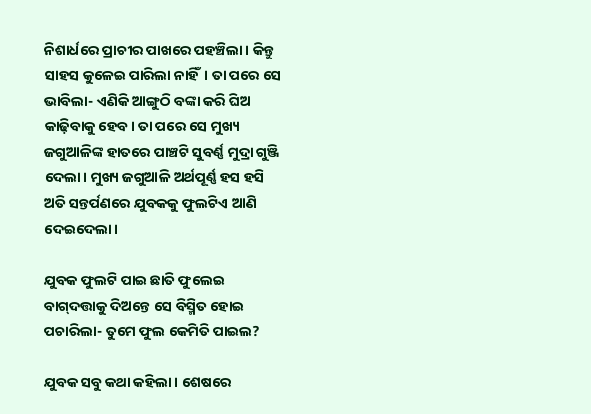ନିଶାର୍ଧରେ ପ୍ରାଚୀର ପାଖରେ ପହଞ୍ଚିଲା। କିନ୍ତୁ ସାହସ କୁଳେଇ ପାରିଲା ନାହିଁ। ତା ପରେ ସେ ଭାବିଲା- ଏଣିକି ଆଙ୍ଗୁଠି ବଙ୍କା କରି ଘିଅ କାଢ଼ିବାକୁ ହେବ। ତା ପରେ ସେ ମୁଖ୍ୟ ଜଗୁଆଳିଙ୍କ ହାତରେ ପାଞ୍ଚଟି ସୁବର୍ଣ୍ଣ ମୁଦ୍ରା ଗୁଞ୍ଜି ଦେଲା। ମୁଖ୍ୟ ଜଗୁଆଳି ଅର୍ଥପୂର୍ଣ୍ଣ ହସ ହସି ଅତି ସନ୍ତର୍ପଣରେ ଯୁବକକୁ ଫୁଲଟିଏ ଆଣି ଦେଇଦେଲା।

ଯୁବକ ଫୁଲଟି ପାଇ ଛାତି ଫୁଲେଇ ବାଗ୍‌ଦତ୍ତାକୁ ଦିଅନ୍ତେ ସେ ବିସ୍ମିତ ହୋଇ ପଚାରିଲା- ତୁମେ ଫୁଲ କେମିତି ପାଇଲ?

ଯୁବକ ସବୁ କଥା କହିଲା। ଶେଷରେ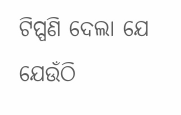ଟିପ୍ପଣି ଦେଲା ଯେ ଯେଉଁଠି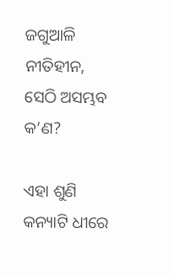ଜଗୁଆଳି ନୀତିହୀନ, ସେଠି ଅସମ୍ଭବ କ’ଣ?

ଏହା ଶୁଣି କନ୍ୟାଟି ଧୀରେ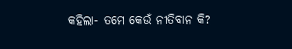କହିଲା- ତମେ କେଉଁ ନୀତିବାନ କି?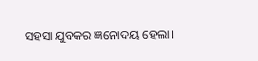ସହସା ଯୁବକର ଜ୍ଞନୋଦୟ ହେଲା।